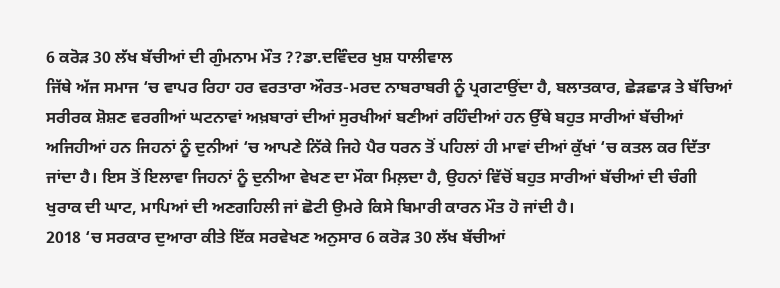6 ਕਰੋੜ 30 ਲੱਖ ਬੱਚੀਆਂ ਦੀ ਗੁੰਮਨਾਮ ਮੌਤ ??ਡਾ.ਦਵਿੰਦਰ ਖੁਸ਼ ਧਾਲੀਵਾਲ
ਜਿੱਥੇ ਅੱਜ ਸਮਾਜ ‘ਚ ਵਾਪਰ ਰਿਹਾ ਹਰ ਵਰਤਾਰਾ ਔਰਤ-ਮਰਦ ਨਾਬਰਾਬਰੀ ਨੂੰ ਪ੍ਰਗਟਾਉਂਦਾ ਹੈ, ਬਲਾਤਕਾਰ, ਛੇੜਛਾੜ ਤੇ ਬੱਚਿਆਂ ਸਰੀਰਕ ਸ਼ੋਸ਼ਣ ਵਰਗੀਆਂ ਘਟਨਾਵਾਂ ਅਖ਼ਬਾਰਾਂ ਦੀਆਂ ਸੁਰਖੀਆਂ ਬਣੀਆਂ ਰਹਿੰਦੀਆਂ ਹਨ ਉੱਥੇ ਬਹੁਤ ਸਾਰੀਆਂ ਬੱਚੀਆਂ ਅਜਿਹੀਆਂ ਹਨ ਜਿਹਨਾਂ ਨੂੰ ਦੁਨੀਆਂ ‘ਚ ਆਪਣੇ ਨਿੱਕੇ ਜਿਹੇ ਪੈਰ ਧਰਨ ਤੋਂ ਪਹਿਲਾਂ ਹੀ ਮਾਵਾਂ ਦੀਆਂ ਕੁੱਖਾਂ ‘ਚ ਕਤਲ ਕਰ ਦਿੱਤਾ ਜਾਂਦਾ ਹੈ। ਇਸ ਤੋਂ ਇਲਾਵਾ ਜਿਹਨਾਂ ਨੂੰ ਦੁਨੀਆ ਵੇਖਣ ਦਾ ਮੌਕਾ ਮਿਲ਼ਦਾ ਹੈ, ਉਹਨਾਂ ਵਿੱਚੋਂ ਬਹੁਤ ਸਾਰੀਆਂ ਬੱਚੀਆਂ ਦੀ ਚੰਗੀ ਖੁਰਾਕ ਦੀ ਘਾਟ, ਮਾਪਿਆਂ ਦੀ ਅਣਗਹਿਲੀ ਜਾਂ ਛੋਟੀ ਉਮਰੇ ਕਿਸੇ ਬਿਮਾਰੀ ਕਾਰਨ ਮੌਤ ਹੋ ਜਾਂਦੀ ਹੈ।
2018 ‘ਚ ਸਰਕਾਰ ਦੁਆਰਾ ਕੀਤੇ ਇੱਕ ਸਰਵੇਖਣ ਅਨੁਸਾਰ 6 ਕਰੋੜ 30 ਲੱਖ ਬੱਚੀਆਂ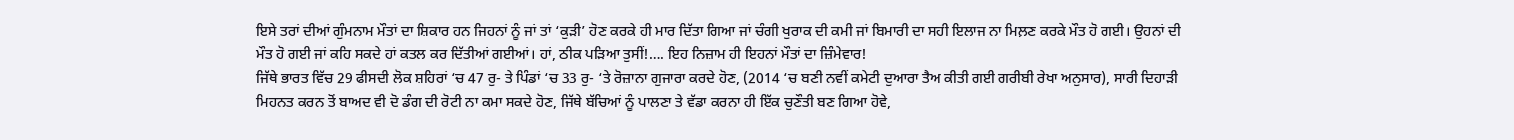ਇਸੇ ਤਰਾਂ ਦੀਆਂ ਗੁੰਮਨਾਮ ਮੌਤਾਂ ਦਾ ਸ਼ਿਕਾਰ ਹਨ ਜਿਹਨਾਂ ਨੂੰ ਜਾਂ ਤਾਂ ‘ਕੁੜੀ’ ਹੋਣ ਕਰਕੇ ਹੀ ਮਾਰ ਦਿੱਤਾ ਗਿਆ ਜਾਂ ਚੰਗੀ ਖੁਰਾਕ ਦੀ ਕਮੀ ਜਾਂ ਬਿਮਾਰੀ ਦਾ ਸਹੀ ਇਲਾਜ ਨਾ ਮਿਲ਼ਣ ਕਰਕੇ ਮੌਤ ਹੋ ਗਈ। ਉਹਨਾਂ ਦੀ ਮੌਤ ਹੋ ਗਈ ਜਾਂ ਕਹਿ ਸਕਦੇ ਹਾਂ ਕਤਲ ਕਰ ਦਿੱਤੀਆਂ ਗਈਆਂ। ਹਾਂ, ਠੀਕ ਪੜਿਆ ਤੁਸੀਂ!…. ਇਹ ਨਿਜ਼ਾਮ ਹੀ ਇਹਨਾਂ ਮੌਤਾਂ ਦਾ ਜ਼ਿੰਮੇਵਾਰ!
ਜਿੱਥੇ ਭਾਰਤ ਵਿੱਚ 29 ਫੀਸਦੀ ਲੋਕ ਸ਼ਹਿਰਾਂ ‘ਚ 47 ਰੁ- ਤੇ ਪਿੰਡਾਂ ‘ਚ 33 ਰੁ- ‘ਤੇ ਰੋਜ਼ਾਨਾ ਗੁਜਾਰਾ ਕਰਦੇ ਹੋਣ, (2014 ‘ਚ ਬਣੀ ਨਵੀਂ ਕਮੇਟੀ ਦੁਆਰਾ ਤੈਅ ਕੀਤੀ ਗਈ ਗਰੀਬੀ ਰੇਖਾ ਅਨੁਸਾਰ), ਸਾਰੀ ਦਿਹਾੜੀ ਮਿਹਨਤ ਕਰਨ ਤੋਂ ਬਾਅਦ ਵੀ ਦੋ ਡੰਗ ਦੀ ਰੋਟੀ ਨਾ ਕਮਾ ਸਕਦੇ ਹੋਣ, ਜਿੱਥੇ ਬੱਚਿਆਂ ਨੂੰ ਪਾਲਣਾ ਤੇ ਵੱਡਾ ਕਰਨਾ ਹੀ ਇੱਕ ਚੁਣੌਤੀ ਬਣ ਗਿਆ ਹੋਵੇ,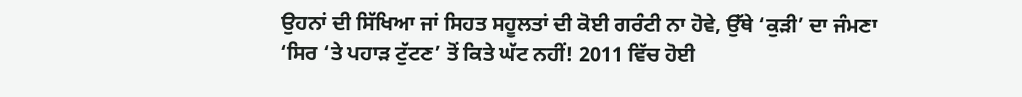ਉਹਨਾਂ ਦੀ ਸਿੱਖਿਆ ਜਾਂ ਸਿਹਤ ਸਹੂਲਤਾਂ ਦੀ ਕੋਈ ਗਰੰਟੀ ਨਾ ਹੋਵੇ, ਉੱਥੇ ‘ਕੁੜੀ’ ਦਾ ਜੰਮਣਾ ‘ਸਿਰ ‘ਤੇ ਪਹਾੜ ਟੁੱਟਣ’ ਤੋਂ ਕਿਤੇ ਘੱਟ ਨਹੀਂ! 2011 ਵਿੱਚ ਹੋਈ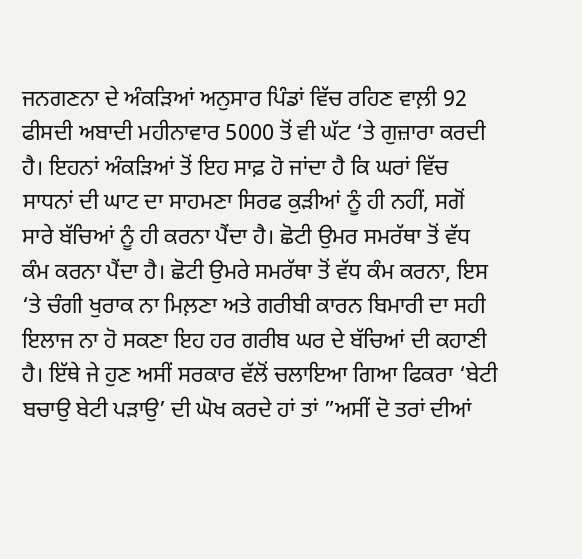ਜਨਗਣਨਾ ਦੇ ਅੰਕੜਿਆਂ ਅਨੁਸਾਰ ਪਿੰਡਾਂ ਵਿੱਚ ਰਹਿਣ ਵਾਲ਼ੀ 92 ਫੀਸਦੀ ਅਬਾਦੀ ਮਹੀਨਾਵਾਰ 5000 ਤੋਂ ਵੀ ਘੱਟ ‘ਤੇ ਗੁਜ਼ਾਰਾ ਕਰਦੀ ਹੈ। ਇਹਨਾਂ ਅੰਕੜਿਆਂ ਤੋਂ ਇਹ ਸਾਫ਼ ਹੋ ਜਾਂਦਾ ਹੈ ਕਿ ਘਰਾਂ ਵਿੱਚ ਸਾਧਨਾਂ ਦੀ ਘਾਟ ਦਾ ਸਾਹਮਣਾ ਸਿਰਫ ਕੁੜੀਆਂ ਨੂੰ ਹੀ ਨਹੀਂ, ਸਗੋਂ ਸਾਰੇ ਬੱਚਿਆਂ ਨੂੰ ਹੀ ਕਰਨਾ ਪੈਂਦਾ ਹੈ। ਛੋਟੀ ਉਮਰ ਸਮਰੱਥਾ ਤੋਂ ਵੱਧ ਕੰਮ ਕਰਨਾ ਪੈਂਦਾ ਹੈ। ਛੋਟੀ ਉਮਰੇ ਸਮਰੱਥਾ ਤੋਂ ਵੱਧ ਕੰਮ ਕਰਨਾ, ਇਸ ‘ਤੇ ਚੰਗੀ ਖੁਰਾਕ ਨਾ ਮਿਲ਼ਣਾ ਅਤੇ ਗਰੀਬੀ ਕਾਰਨ ਬਿਮਾਰੀ ਦਾ ਸਹੀ ਇਲਾਜ ਨਾ ਹੋ ਸਕਣਾ ਇਹ ਹਰ ਗਰੀਬ ਘਰ ਦੇ ਬੱਚਿਆਂ ਦੀ ਕਹਾਣੀ ਹੈ। ਇੱਥੇ ਜੇ ਹੁਣ ਅਸੀਂ ਸਰਕਾਰ ਵੱਲੋਂ ਚਲਾਇਆ ਗਿਆ ਫਿਕਰਾ ‘ਬੇਟੀ ਬਚਾਉ ਬੇਟੀ ਪੜਾਉ’ ਦੀ ਘੋਖ ਕਰਦੇ ਹਾਂ ਤਾਂ ”ਅਸੀਂ ਦੋ ਤਰਾਂ ਦੀਆਂ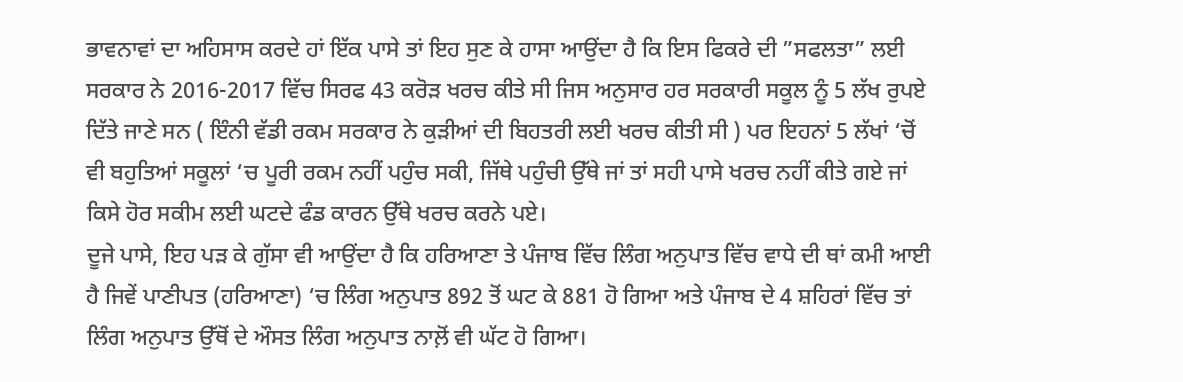ਭਾਵਨਾਵਾਂ ਦਾ ਅਹਿਸਾਸ ਕਰਦੇ ਹਾਂ ਇੱਕ ਪਾਸੇ ਤਾਂ ਇਹ ਸੁਣ ਕੇ ਹਾਸਾ ਆਉਂਦਾ ਹੈ ਕਿ ਇਸ ਫਿਕਰੇ ਦੀ ”ਸਫਲਤਾ” ਲਈ ਸਰਕਾਰ ਨੇ 2016-2017 ਵਿੱਚ ਸਿਰਫ 43 ਕਰੋੜ ਖਰਚ ਕੀਤੇ ਸੀ ਜਿਸ ਅਨੁਸਾਰ ਹਰ ਸਰਕਾਰੀ ਸਕੂਲ ਨੂੰ 5 ਲੱਖ ਰੁਪਏ ਦਿੱਤੇ ਜਾਣੇ ਸਨ ( ਇੰਨੀ ਵੱਡੀ ਰਕਮ ਸਰਕਾਰ ਨੇ ਕੁੜੀਆਂ ਦੀ ਬਿਹਤਰੀ ਲਈ ਖਰਚ ਕੀਤੀ ਸੀ ) ਪਰ ਇਹਨਾਂ 5 ਲੱਖਾਂ ‘ਚੋਂ ਵੀ ਬਹੁਤਿਆਂ ਸਕੂਲਾਂ ‘ਚ ਪੂਰੀ ਰਕਮ ਨਹੀਂ ਪਹੁੰਚ ਸਕੀ, ਜਿੱਥੇ ਪਹੁੰਚੀ ਉੱਥੇ ਜਾਂ ਤਾਂ ਸਹੀ ਪਾਸੇ ਖਰਚ ਨਹੀਂ ਕੀਤੇ ਗਏ ਜਾਂ ਕਿਸੇ ਹੋਰ ਸਕੀਮ ਲਈ ਘਟਦੇ ਫੰਡ ਕਾਰਨ ਉੱਥੇ ਖਰਚ ਕਰਨੇ ਪਏ।
ਦੂਜੇ ਪਾਸੇ, ਇਹ ਪੜ ਕੇ ਗੁੱਸਾ ਵੀ ਆਉਂਦਾ ਹੈ ਕਿ ਹਰਿਆਣਾ ਤੇ ਪੰਜਾਬ ਵਿੱਚ ਲਿੰਗ ਅਨੁਪਾਤ ਵਿੱਚ ਵਾਧੇ ਦੀ ਥਾਂ ਕਮੀ ਆਈ ਹੈ ਜਿਵੇਂ ਪਾਣੀਪਤ (ਹਰਿਆਣਾ) ‘ਚ ਲਿੰਗ ਅਨੁਪਾਤ 892 ਤੋਂ ਘਟ ਕੇ 881 ਹੋ ਗਿਆ ਅਤੇ ਪੰਜਾਬ ਦੇ 4 ਸ਼ਹਿਰਾਂ ਵਿੱਚ ਤਾਂ ਲਿੰਗ ਅਨੁਪਾਤ ਉੱਥੋਂ ਦੇ ਔਸਤ ਲਿੰਗ ਅਨੁਪਾਤ ਨਾਲ਼ੋਂ ਵੀ ਘੱਟ ਹੋ ਗਿਆ।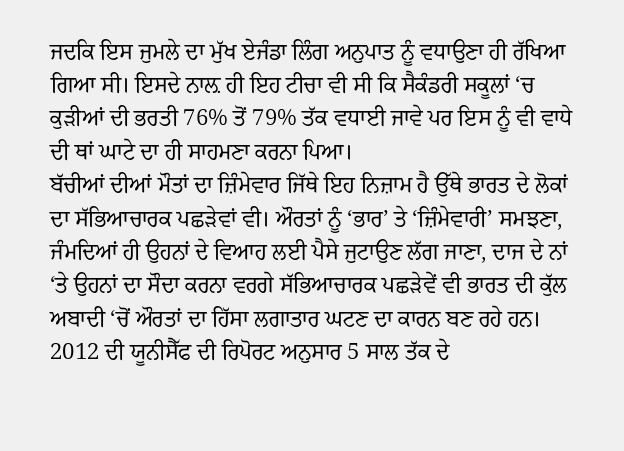ਜਦਕਿ ਇਸ ਜੁਮਲੇ ਦਾ ਮੁੱਖ ਏਜੰਡਾ ਲਿੰਗ ਅਨੁਪਾਤ ਨੂੰ ਵਧਾਉਣਾ ਹੀ ਰੱਖਿਆ ਗਿਆ ਸੀ। ਇਸਦੇ ਨਾਲ਼ ਹੀ ਇਹ ਟੀਚਾ ਵੀ ਸੀ ਕਿ ਸੈਕੰਡਰੀ ਸਕੂਲਾਂ ‘ਚ ਕੁੜੀਆਂ ਦੀ ਭਰਤੀ 76% ਤੋਂ 79% ਤੱਕ ਵਧਾਈ ਜਾਵੇ ਪਰ ਇਸ ਨੂੰ ਵੀ ਵਾਧੇ ਦੀ ਥਾਂ ਘਾਟੇ ਦਾ ਹੀ ਸਾਹਮਣਾ ਕਰਨਾ ਪਿਆ।
ਬੱਚੀਆਂ ਦੀਆਂ ਮੌਤਾਂ ਦਾ ਜ਼ਿੰਮੇਵਾਰ ਜਿੱਥੇ ਇਹ ਨਿਜ਼ਾਮ ਹੈ ਉੱਥੇ ਭਾਰਤ ਦੇ ਲੋਕਾਂ ਦਾ ਸੱਭਿਆਚਾਰਕ ਪਛੜੇਵਾਂ ਵੀ। ਔਰਤਾਂ ਨੂੰ ‘ਭਾਰ’ ਤੇ ‘ਜ਼ਿੰਮੇਵਾਰੀ’ ਸਮਝਣਾ, ਜੰਮਦਿਆਂ ਹੀ ਉਹਨਾਂ ਦੇ ਵਿਆਹ ਲਈ ਪੈਸੇ ਜੁਟਾਉਣ ਲੱਗ ਜਾਣਾ, ਦਾਜ ਦੇ ਨਾਂ ‘ਤੇ ਉਹਨਾਂ ਦਾ ਸੌਦਾ ਕਰਨਾ ਵਰਗੇ ਸੱਭਿਆਚਾਰਕ ਪਛੜੇਵੇਂ ਵੀ ਭਾਰਤ ਦੀ ਕੁੱਲ ਅਬਾਦੀ ‘ਚੋਂ ਔਰਤਾਂ ਦਾ ਹਿੱਸਾ ਲਗਾਤਾਰ ਘਟਣ ਦਾ ਕਾਰਨ ਬਣ ਰਹੇ ਹਨ। 2012 ਦੀ ਯੂਨੀਸੈੱਫ ਦੀ ਰਿਪੋਰਟ ਅਨੁਸਾਰ 5 ਸਾਲ ਤੱਕ ਦੇ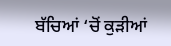ਬੱਚਿਆਂ ‘ਚੋਂ ਕੁੜੀਆਂ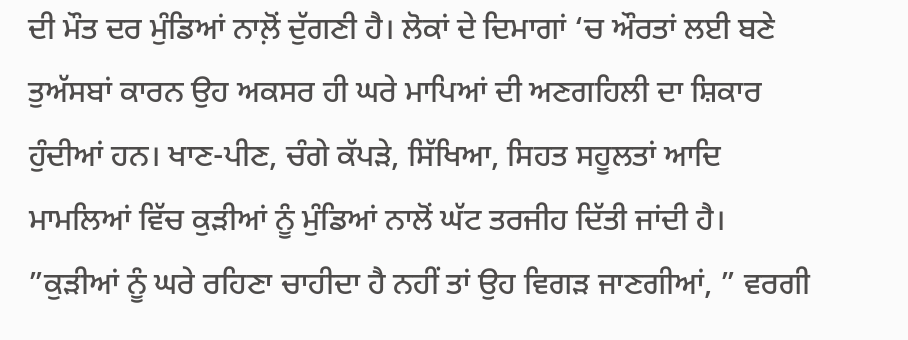ਦੀ ਮੌਤ ਦਰ ਮੁੰਡਿਆਂ ਨਾਲ਼ੋਂ ਦੁੱਗਣੀ ਹੈ। ਲੋਕਾਂ ਦੇ ਦਿਮਾਗਾਂ ‘ਚ ਔਰਤਾਂ ਲਈ ਬਣੇ ਤੁਅੱਸਬਾਂ ਕਾਰਨ ਉਹ ਅਕਸਰ ਹੀ ਘਰੇ ਮਾਪਿਆਂ ਦੀ ਅਣਗਹਿਲੀ ਦਾ ਸ਼ਿਕਾਰ ਹੁੰਦੀਆਂ ਹਨ। ਖਾਣ-ਪੀਣ, ਚੰਗੇ ਕੱਪੜੇ, ਸਿੱਖਿਆ, ਸਿਹਤ ਸਹੂਲਤਾਂ ਆਦਿ ਮਾਮਲਿਆਂ ਵਿੱਚ ਕੁੜੀਆਂ ਨੂੰ ਮੁੰਡਿਆਂ ਨਾਲੋਂ ਘੱਟ ਤਰਜੀਹ ਦਿੱਤੀ ਜਾਂਦੀ ਹੈ। ”ਕੁੜੀਆਂ ਨੂੰ ਘਰੇ ਰਹਿਣਾ ਚਾਹੀਦਾ ਹੈ ਨਹੀਂ ਤਾਂ ਉਹ ਵਿਗੜ ਜਾਣਗੀਆਂ, ” ਵਰਗੀ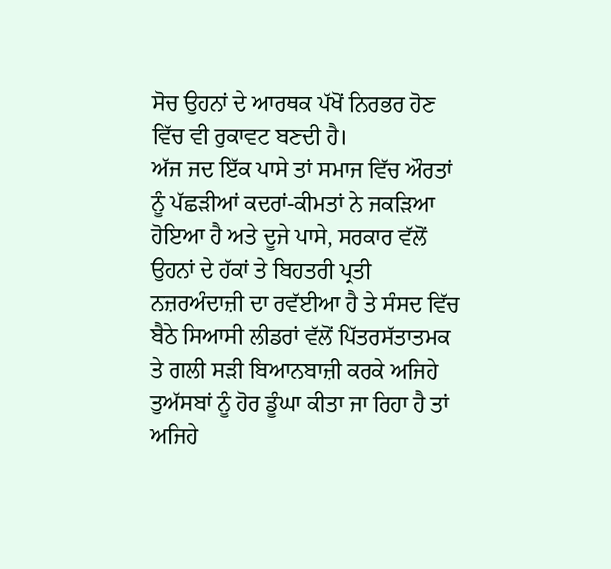ਸੋਚ ਉਹਨਾਂ ਦੇ ਆਰਥਕ ਪੱਖੋਂ ਨਿਰਭਰ ਹੋਣ ਵਿੱਚ ਵੀ ਰੁਕਾਵਟ ਬਣਦੀ ਹੈ।
ਅੱਜ ਜਦ ਇੱਕ ਪਾਸੇ ਤਾਂ ਸਮਾਜ ਵਿੱਚ ਔਰਤਾਂ ਨੂੰ ਪੱਛੜੀਆਂ ਕਦਰਾਂ-ਕੀਮਤਾਂ ਨੇ ਜਕੜਿਆ ਹੋਇਆ ਹੈ ਅਤੇ ਦੂਜੇ ਪਾਸੇ, ਸਰਕਾਰ ਵੱਲੋਂ ਉਹਨਾਂ ਦੇ ਹੱਕਾਂ ਤੇ ਬਿਹਤਰੀ ਪ੍ਰਤੀ ਨਜ਼ਰਅੰਦਾਜ਼ੀ ਦਾ ਰਵੱਈਆ ਹੈ ਤੇ ਸੰਸਦ ਵਿੱਚ ਬੈਠੇ ਸਿਆਸੀ ਲੀਡਰਾਂ ਵੱਲੋਂ ਪਿੱਤਰਸੱਤਾਤਮਕ ਤੇ ਗਲੀ ਸੜੀ ਬਿਆਨਬਾਜ਼ੀ ਕਰਕੇ ਅਜਿਹੇ ਤੁਅੱਸਬਾਂ ਨੂੰ ਹੋਰ ਡੂੰਘਾ ਕੀਤਾ ਜਾ ਰਿਹਾ ਹੈ ਤਾਂ ਅਜਿਹੇ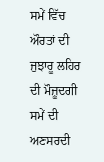ਸਮੇਂ ਵਿੱਚ ਔਰਤਾਂ ਦੀ ਜੁਝਾਰੂ ਲਹਿਰ ਦੀ ਮੌਜ਼ੂਦਗੀ ਸਮੇਂ ਦੀ ਅਣਸਰਦੀ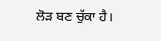ਲੋੜ ਬਣ ਚੁੱਕਾ ਹੈ।